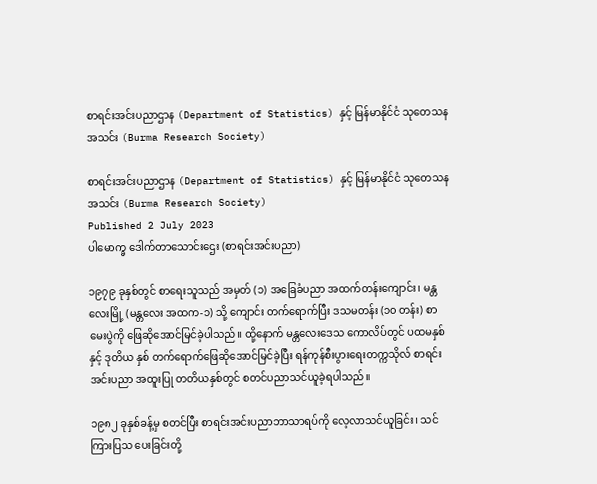စာရင်းအင်းပညာဌာန (Department of Statistics) နှင့် မြန်မာနိုင်ငံ သုတေသနအသင်း (Burma Research Society)

စာရင်းအင်းပညာဌာန (Department of Statistics) နှင့် မြန်မာနိုင်ငံ သုတေသနအသင်း (Burma Research Society)
Published 2 July 2023
ပါမောက္ခ ဒေါက်တာသောင်းဌေး (စာရင်းအင်းပညာ)

၁၉၇၉ ခုနှစ်တွင် စာရေးသူသည် အမှတ် (၁) အခြေခံပညာ အထက်တန်းကျောင်း၊ မန္တလေးမြို့ (မန္တလေး အထက-၁) သို့ ကျောင်း တက်ရောက်ပြီး ဒသမတန်း (၁၀ တန်း) စာမေးပွဲကို ဖြေဆိုအောင်မြင်ခဲ့ပါသည်။ ထို့နောက် မန္တလေးဒေသ ကောလိပ်တွင် ပထမနှစ်နှင့် ဒုတိယ နှစ် တက်ရောက်ဖြေဆိုအောင်မြင်ခဲ့ပြီး ရန်ကုန်စီးပွားရေးတက္ကသိုလ် စာရင်းအင်းပညာ အထူးပြု တတိယနှစ်တွင် စတင်ပညာသင်ယူခဲ့ရပါသည်။

၁၉၈၂ ခုနှစ်ခန့်မှ စတင်ပြီး စာရင်းအင်းပညာဘာသာရပ်ကို လေ့လာသင်ယူခြင်း၊ သင်ကြားပြသ ပေးခြင်းတို့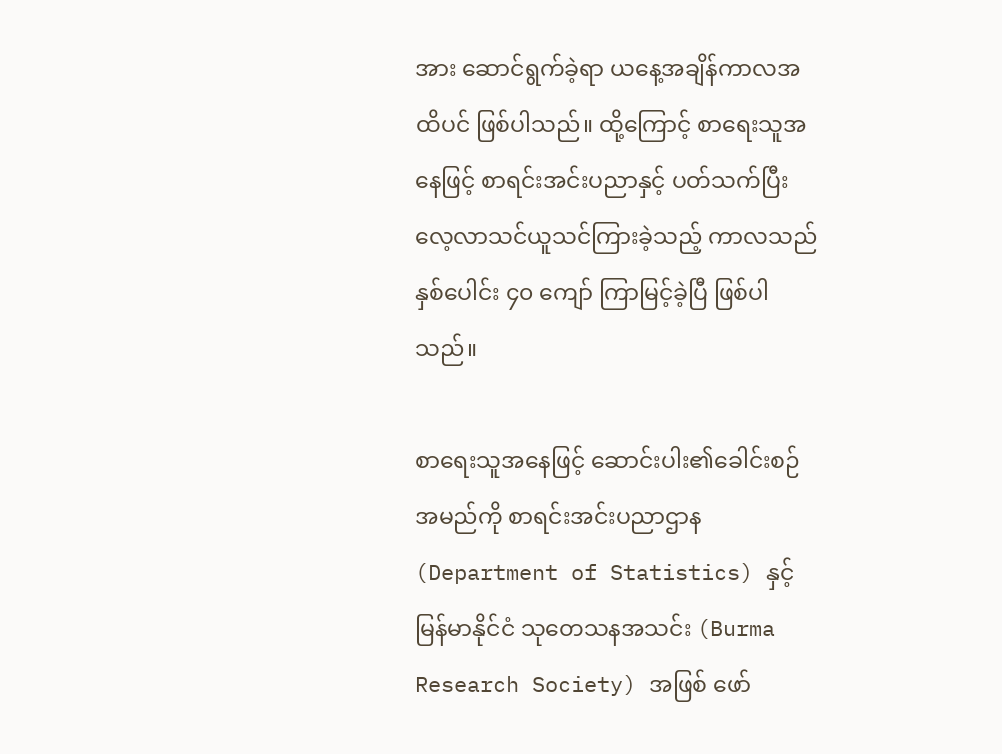အား ဆောင်ရွက်ခဲ့ရာ ယနေ့အချိန်ကာလအထိပင် ဖြစ်ပါသည်။ ထို့ကြောင့် စာရေးသူအနေဖြင့် စာရင်းအင်းပညာနှင့် ပတ်သက်ပြီး လေ့လာသင်ယူသင်ကြားခဲ့သည့် ကာလသည် နှစ်ပေါင်း ၄၀ ကျော် ကြာမြင့်ခဲ့ပြီ ဖြစ်ပါသည်။

စာရေးသူအနေဖြင့် ဆောင်းပါး၏ခေါင်းစဉ်အမည်ကို စာရင်းအင်းပညာဌာန (Department of Statistics) နှင့် မြန်မာနိုင်ငံ သုတေသနအသင်း (Burma Research Society) အဖြစ် ဖော်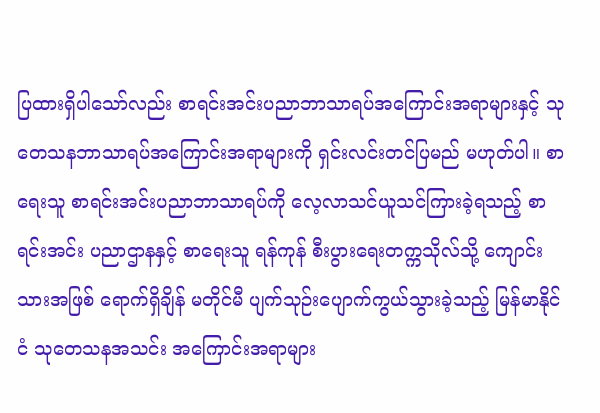ပြထားရှိပါသော်လည်း စာရင်းအင်းပညာဘာသာရပ်အကြောင်းအရာများနှင့် သုတေသနဘာသာရပ်အကြောင်းအရာများကို ရှင်းလင်းတင်ပြမည် မဟုတ်ပါ။ စာရေးသူ စာရင်းအင်းပညာဘာသာရပ်ကို လေ့လာသင်ယူသင်ကြားခဲ့ရသည့် စာရင်းအင်း ပညာဌာနနှင့် စာရေးသူ ရန်ကုန် စီးပွားရေးတက္ကသိုလ်သို့ ကျောင်းသားအဖြစ် ရောက်ရှိချိန် မတိုင်မီ ပျက်သုဉ်းပျောက်ကွယ်သွားခဲ့သည့် မြန်မာနိုင်ငံ သုတေသနအသင်း အကြောင်းအရာများ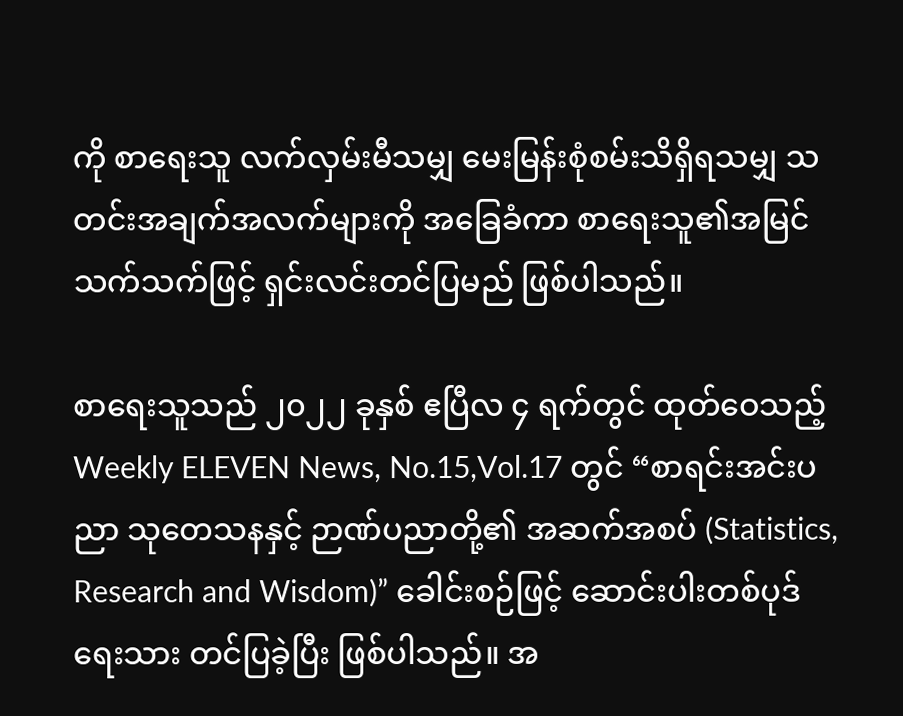ကို စာရေးသူ လက်လှမ်းမီသမျှ မေးမြန်းစုံစမ်းသိရှိရသမျှ သတင်းအချက်အလက်များကို အခြေခံကာ စာရေးသူ၏အမြင်သက်သက်ဖြင့် ရှင်းလင်းတင်ပြမည် ဖြစ်ပါသည်။

စာရေးသူသည် ၂၀၂၂ ခုနှစ် ဧပြီလ ၄ ရက်တွင် ထုတ်ဝေသည့် Weekly ELEVEN News, No.15,Vol.17 တွင် “စာရင်းအင်းပညာ သုတေသနနှင့် ဉာဏ်ပညာတို့၏ အဆက်အစပ် (Statistics, Research and Wisdom)” ခေါင်းစဉ်ဖြင့် ဆောင်းပါးတစ်ပုဒ်ရေးသား တင်ပြခဲ့ပြီး ဖြစ်ပါသည်။ အ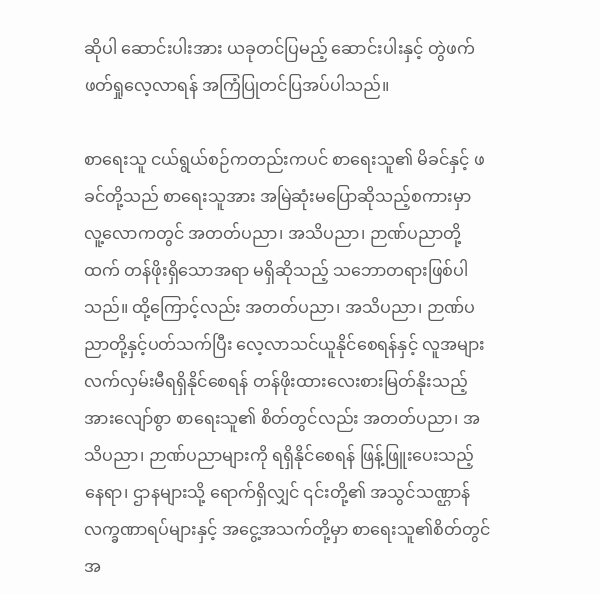ဆိုပါ ဆောင်းပါးအား ယခုတင်ပြမည့် ဆောင်းပါးနှင့် တွဲဖက် ဖတ်ရှုလေ့လာရန် အကြံပြုတင်ပြအပ်ပါသည်။

စာရေးသူ ငယ်ရွယ်စဉ်ကတည်းကပင် စာရေးသူ၏ မိခင်နှင့် ဖခင်တို့သည် စာရေးသူအား အမြဲဆုံးမပြောဆိုသည့်စကားမှာ လူ့လောကတွင် အတတ်ပညာ၊ အသိပညာ၊ ဉာဏ်ပညာတို့ထက် တန်ဖိုးရှိသောအရာ မရှိဆိုသည့် သဘောတရားဖြစ်ပါသည်။ ထို့ကြောင့်လည်း အတတ်ပညာ၊ အသိပညာ၊ ဉာဏ်ပညာတို့နှင့်ပတ်သက်ပြီး လေ့လာသင်ယူနိုင်စေရန်နှင့် လူအများလက်လှမ်းမီရရှိနိုင်စေရန် တန်ဖိုးထားလေးစားမြတ်နိုးသည့် အားလျော်စွာ စာရေးသူ၏ စိတ်တွင်လည်း အတတ်ပညာ၊ အသိပညာ၊ ဉာဏ်ပညာများကို ရရှိနိုင်စေရန် ဖြန့်ဖြူးပေးသည့် နေရာ၊ ဌာနများသို့ ရောက်ရှိလျှင် ၎င်းတို့၏ အသွင်သဏ္ဌာန် လက္ခဏာရပ်များနှင့် အငွေ့အသက်တို့မှာ စာရေးသူ၏စိတ်တွင် အ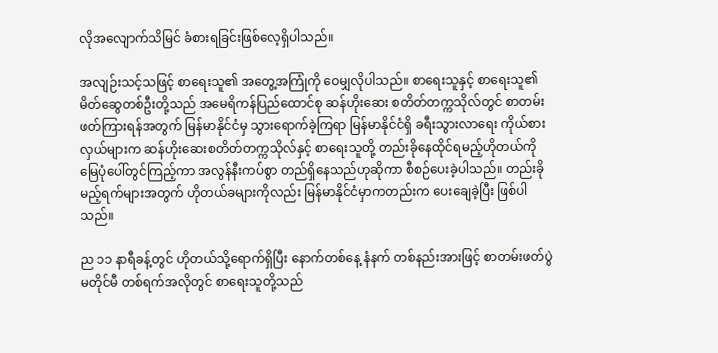လိုအလျောက်သိမြင် ခံစားရခြင်းဖြစ်လေ့ရှိပါသည်။

အလျဉ်းသင့်သဖြင့် စာရေးသူ၏ အတွေ့အကြုံကို ဝေမျှလိုပါသည်။ စာရေးသူနှင့် စာရေးသူ၏မိတ်ဆွေတစ်ဦးတို့သည် အမေရိကန်ပြည်ထောင်စု ဆန်ဟိုးဆေး စတိတ်တက္ကသိုလ်တွင် စာတမ်းဖတ်ကြားရန်အတွက် မြန်မာနိုင်ငံမှ သွားရောက်ခဲ့ကြရာ မြန်မာနိုင်ငံရှိ ခရီးသွားလာရေး ကိုယ်စားလှယ်များက ဆန်ဟိုးဆေးစတိတ်တက္ကသိုလ်နှင့် စာရေးသူတို့ တည်းခိုနေထိုင်ရမည့်ဟိုတယ်ကို မြေပုံပေါ်တွင်ကြည့်ကာ အလွန်နီးကပ်စွာ တည်ရှိနေသည်ဟုဆိုကာ စီစဉ်ပေးခဲ့ပါသည်။ တည်းခိုမည့်ရက်များအတွက် ဟိုတယ်ခများကိုလည်း မြန်မာနိုင်ငံမှာကတည်းက ပေးချေခဲ့ပြီး ဖြစ်ပါသည်။

ည ၁၁ နာရီခန့်တွင် ဟိုတယ်သို့ရောက်ရှိပြီး နောက်တစ်နေ့ နံနက် တစ်နည်းအားဖြင့် စာတမ်းဖတ်ပွဲမတိုင်မီ တစ်ရက်အလိုတွင် စာရေးသူတို့သည်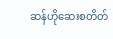ဆန်ဟိုဆေးစတိတ်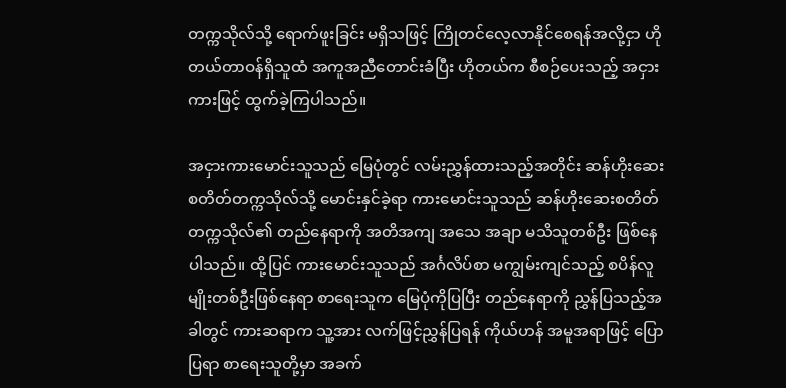တက္ကသိုလ်သို့ ရောက်ဖူးခြင်း မရှိသဖြင့် ကြိုတင်လေ့လာနိုင်စေရန်အလို့ငှာ ဟိုတယ်တာဝန်ရှိသူထံ အကူအညီတောင်းခံပြီး ဟိုတယ်က စီစဉ်ပေးသည့် အငှားကားဖြင့် ထွက်ခဲ့ကြပါသည်။

အငှားကားမောင်းသူသည် မြေပုံတွင် လမ်းညွှန်ထားသည့်အတိုင်း ဆန်ဟိုးဆေးစတိတ်တက္ကသိုလ်သို့ မောင်းနှင်ခဲ့ရာ ကားမောင်းသူသည် ဆန်ဟိုးဆေးစတိတ်တက္ကသိုလ်၏ တည်နေရာကို အတိအကျ အသေ အချာ မသိသူတစ်ဦး ဖြစ်နေပါသည်။ ထို့ပြင် ကားမောင်းသူသည် အင်္ဂလိပ်စာ မကျွမ်းကျင်သည့် စပိန်လူမျိုးတစ်ဦးဖြစ်နေရာ စာရေးသူက မြေပုံကိုပြပြီး တည်နေရာကို ညွှန်ပြသည့်အခါတွင် ကားဆရာက သူ့အား လက်ဖြင့်ညွှန်ပြရန် ကိုယ်ဟန် အမူအရာဖြင့် ပြောပြရာ စာရေးသူတို့မှာ အခက်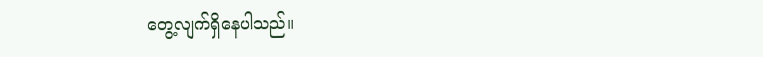တွေ့လျက်ရှိနေပါသည်။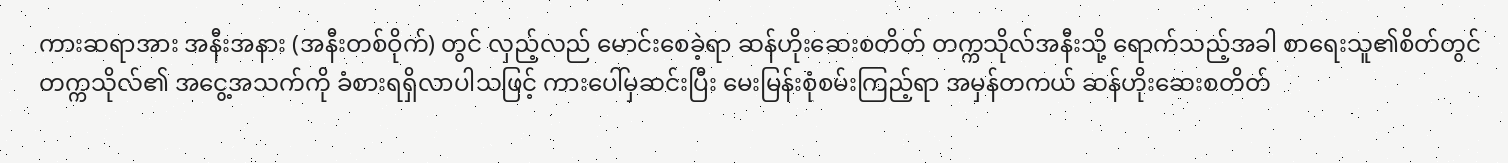ကားဆရာအား အနီးအနား (အနီးတစ်ဝိုက်) တွင် လှည့်လည် မောင်းစေခဲ့ရာ ဆန်ဟိုးဆေးစတိတ် တက္ကသိုလ်အနီးသို့ ရောက်သည့်အခါ စာရေးသူ၏စိတ်တွင် တက္ကသိုလ်၏ အငွေ့အသက်ကို ခံစားရရှိလာပါသဖြင့် ကားပေါ်မှဆင်းပြီး မေးမြန်းစုံစမ်းကြည့်ရာ အမှန်တကယ် ဆန်ဟိုးဆေးစတိတ်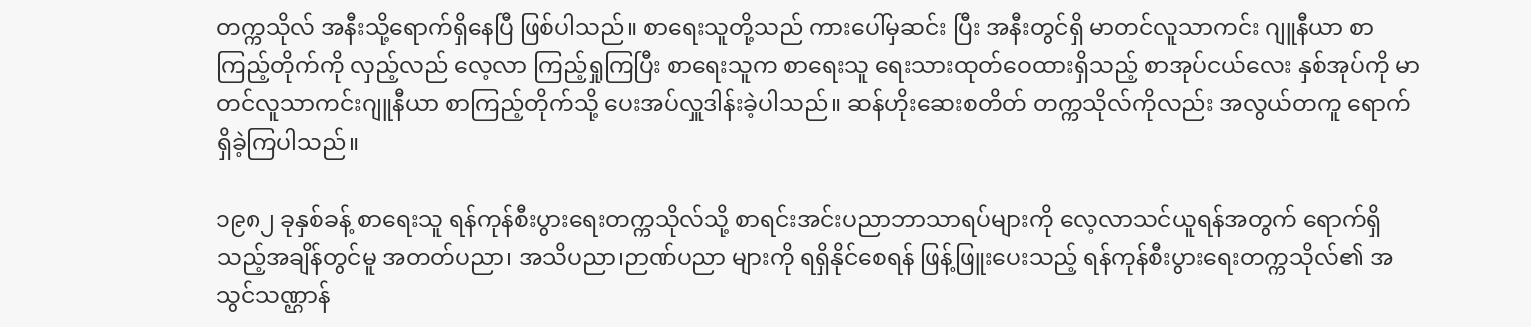တက္ကသိုလ် အနီးသို့ရောက်ရှိနေပြီ ဖြစ်ပါသည်။ စာရေးသူတို့သည် ကားပေါ်မှဆင်း ပြီး အနီးတွင်ရှိ မာတင်လူသာကင်း ဂျူနီယာ စာကြည့်တိုက်ကို လှည့်လည် လေ့လာ ကြည့်ရှုကြပြီး စာရေးသူက စာရေးသူ ရေးသားထုတ်ဝေထားရှိသည့် စာအုပ်ငယ်လေး နှစ်အုပ်ကို မာတင်လူသာကင်းဂျူနီယာ စာကြည့်တိုက်သို့ ပေးအပ်လှူဒါန်းခဲ့ပါသည်။ ဆန်ဟိုးဆေးစတိတ် တက္ကသိုလ်ကိုလည်း အလွယ်တကူ ရောက်ရှိခဲ့ကြပါသည်။

၁၉၈၂ ခုနှစ်ခန့် စာရေးသူ ရန်ကုန်စီးပွားရေးတက္ကသိုလ်သို့ စာရင်းအင်းပညာဘာသာရပ်များကို လေ့လာသင်ယူရန်အတွက် ရောက်ရှိသည့်အချိန်တွင်မူ အတတ်ပညာ၊ အသိပညာ၊ဉာဏ်ပညာ များကို ရရှိနိုင်စေရန် ဖြန့်ဖြူးပေးသည့် ရန်ကုန်စီးပွားရေးတက္ကသိုလ်၏ အသွင်သဏ္ဌာန်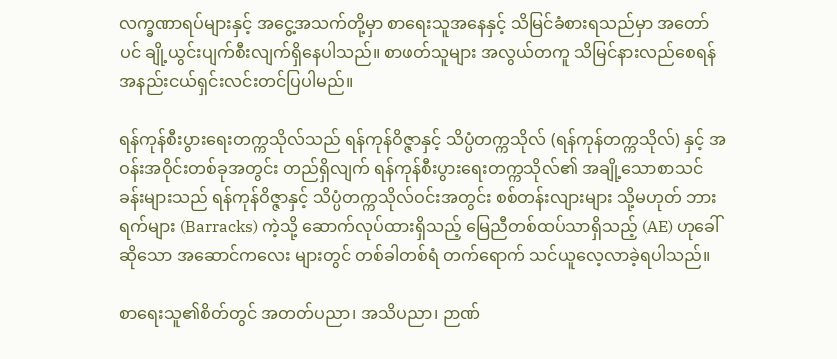လက္ခဏာရပ်များနှင့် အငွေ့အသက်တို့မှာ စာရေးသူအနေနှင့် သိမြင်ခံစားရသည်မှာ အတော်ပင် ချို့ယွင်းပျက်စီးလျက်ရှိနေပါသည်။ စာဖတ်သူများ အလွယ်တကူ သိမြင်နားလည်စေရန် အနည်းငယ်ရှင်းလင်းတင်ပြပါမည်။

ရန်ကုန်စီးပွားရေးတက္ကသိုလ်သည် ရန်ကုန်ဝိဇ္ဇာနှင့် သိပ္ပံတက္ကသိုလ် (ရန်ကုန်တက္ကသိုလ်) နှင့် အဝန်းအဝိုင်းတစ်ခုအတွင်း တည်ရှိလျက် ရန်ကုန်စီးပွားရေးတက္ကသိုလ်၏ အချို့သောစာသင်ခန်းများသည် ရန်ကုန်ဝိဇ္ဇာနှင့် သိပ္ပံတက္ကသိုလ်ဝင်းအတွင်း စစ်တန်းလျားများ သို့မဟုတ် ဘားရက်များ (Barracks) ကဲ့သို့ ဆောက်လုပ်ထားရှိသည့် မြေညီတစ်ထပ်သာရှိသည့် (AE) ဟုခေါ်ဆိုသော အဆောင်ကလေး များတွင် တစ်ခါတစ်ရံ တက်ရောက် သင်ယူလေ့လာခဲ့ရပါသည်။

စာရေးသူ၏စိတ်တွင် အတတ်ပညာ၊ အသိပညာ၊ ဉာဏ်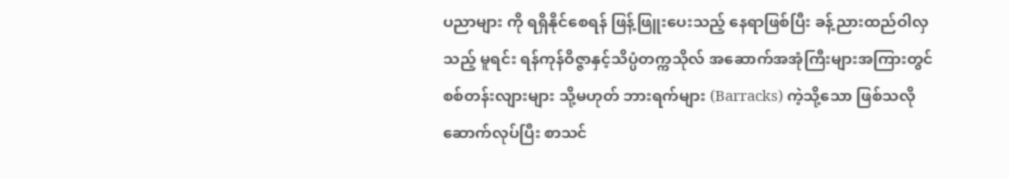ပညာများ ကို ရရှိနိုင်စေရန် ဖြန့်ဖြူးပေးသည့် နေရာဖြစ်ပြီး ခန့်ညားထည်ဝါလှသည့် မူရင်း ရန်ကုန်ဝိဇ္ဇာနှင့်သိပ္ပံတက္ကသိုလ် အဆောက်အအုံကြီးများအကြားတွင် စစ်တန်းလျားများ သို့မဟုတ် ဘားရက်များ (Barracks) ကဲ့သို့သော ဖြစ်သလို ဆောက်လုပ်ပြီး စာသင်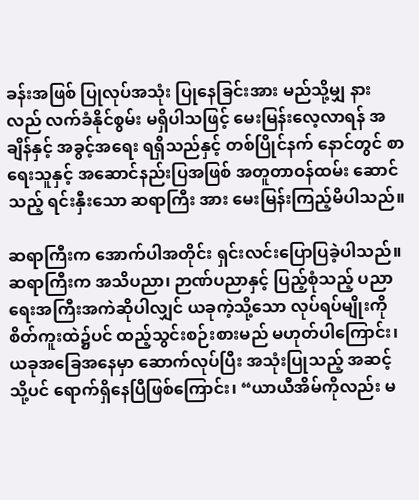ခန်းအဖြစ် ပြုလုပ်အသုံး ပြုနေခြင်းအား မည်သို့မျှ နားလည် လက်ခံနိုင်စွမ်း မရှိပါသဖြင့် မေးမြန်းလေ့လာရန် အချိန်နှင့် အခွင့်အရေး ရရှိသည်နှင့် တစ်ပြိုင်နက် နောင်တွင် စာရေးသူနှင့် အဆောင်နည်းပြအဖြစ် အတူတာဝန်ထမ်း ဆောင်သည့် ရင်းနှီးသော ဆရာကြီး အား မေးမြန်းကြည့်မိပါသည်။

ဆရာကြီးက အောက်ပါအတိုင်း ရှင်းလင်းပြောပြခဲ့ပါသည်။ ဆရာကြီးက အသိပညာ၊ ဉာဏ်ပညာနှင့် ပြည့်စုံသည့် ပညာရေးအကြီးအကဲဆိုပါလျှင် ယခုကဲ့သို့သော လုပ်ရပ်မျိုးကို စိတ်ကူးထဲ၌ပင် ထည့်သွင်းစဉ်းစားမည် မဟုတ်ပါကြောင်း၊ ယခုအခြေအနေမှာ ဆောက်လုပ်ပြီး အသုံးပြုသည့် အဆင့်သို့ပင် ရောက်ရှိနေပြီဖြစ်ကြောင်း၊ “ယာယီအိမ်ကိုလည်း မ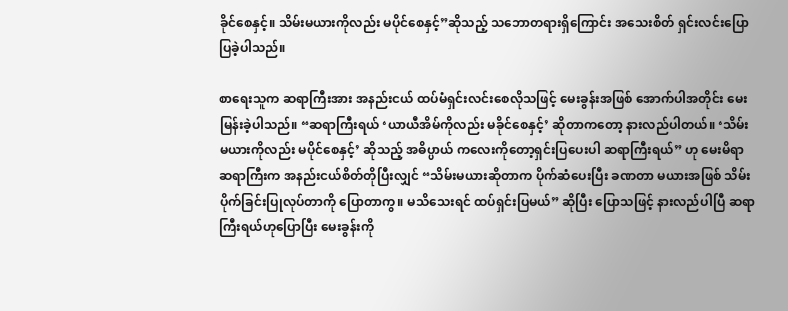ခိုင်စေနှင့်။ သိမ်းမယားကိုလည်း မပိုင်စေနှင့်”ဆိုသည့် သဘောတရားရှိကြောင်း အသေးစိတ် ရှင်းလင်းပြောပြခဲ့ပါသည်။

စာရေးသူက ဆရာကြီးအား အနည်းငယ် ထပ်မံရှင်းလင်းစေလိုသဖြင့် မေးခွန်းအဖြစ် အောက်ပါအတိုင်း မေးမြန်းခဲ့ပါသည်။ “ဆရာကြီးရယ် ‘ယာယီအိမ်ကိုလည်း မခိုင်စေနှင့်’ ဆိုတာကတော့ နားလည်ပါတယ်။ ‘သိမ်းမယားကိုလည်း မပိုင်စေနှင့်’ ဆိုသည့် အဓိပ္ပာယ် ကလေးကိုတော့ရှင်းပြပေးပါ ဆရာကြီးရယ်” ဟု မေးမိရာ ဆရာကြီးက အနည်းငယ်စိတ်တိုပြီးလျှင် “သိမ်းမယားဆိုတာက ပိုက်ဆံပေးပြီး ခဏတာ မယားအဖြစ် သိမ်းပိုက်ခြင်းပြုလုပ်တာကို ပြောတာကွ။ မသိသေးရင် ထပ်ရှင်းပြမယ်” ဆိုပြီး ပြောသဖြင့် နားလည်ပါပြီ ဆရာကြီးရယ်ဟုပြောပြီး မေးခွန်းကို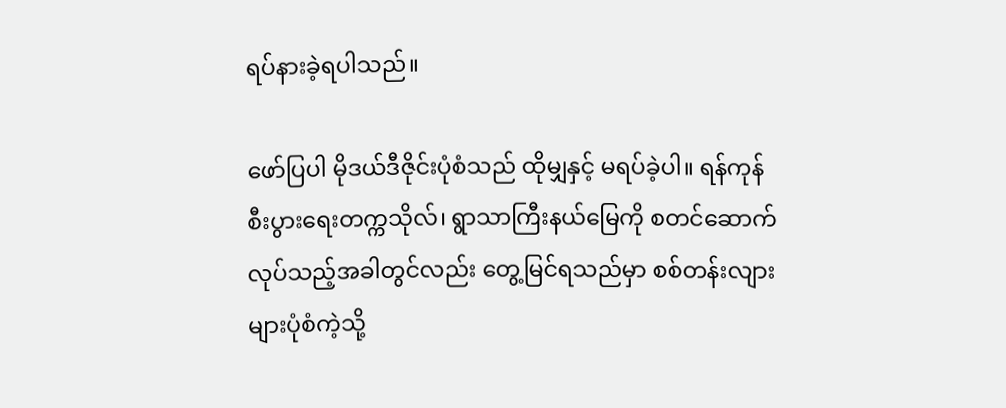ရပ်နားခဲ့ရပါသည်။

ဖော်ပြပါ မိုဒယ်ဒီဇိုင်းပုံစံသည် ထိုမျှနှင့် မရပ်ခဲ့ပါ။ ရန်ကုန်စီးပွားရေးတက္ကသိုလ်၊ ရွာသာကြီးနယ်မြေကို စတင်ဆောက်လုပ်သည့်အခါတွင်လည်း တွေ့မြင်ရသည်မှာ စစ်တန်းလျားများပုံစံကဲ့သို့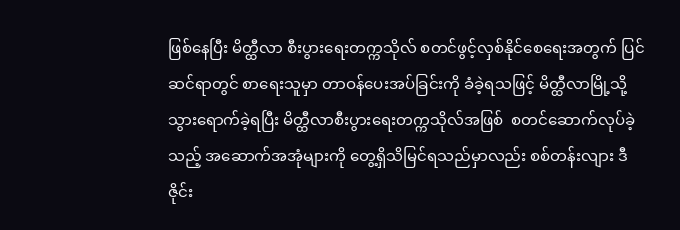ဖြစ်နေပြီး မိတ္ထီလာ စီးပွားရေးတက္ကသိုလ် စတင်ဖွင့်လှစ်နိုင်စေရေးအတွက် ပြင်ဆင်ရာတွင် စာရေးသူမှာ တာဝန်ပေးအပ်ခြင်းကို ခံခဲ့ရသဖြင့် မိတ္ထီလာမြို့သို့ သွားရောက်ခဲ့ရပြီး မိတ္ထီလာစီးပွားရေးတက္ကသိုလ်အဖြစ်  စတင်ဆောက်လုပ်ခဲ့သည့် အဆောက်အအုံများကို တွေ့ရှိသိမြင်ရသည်မှာလည်း စစ်တန်းလျား ဒီဇိုင်း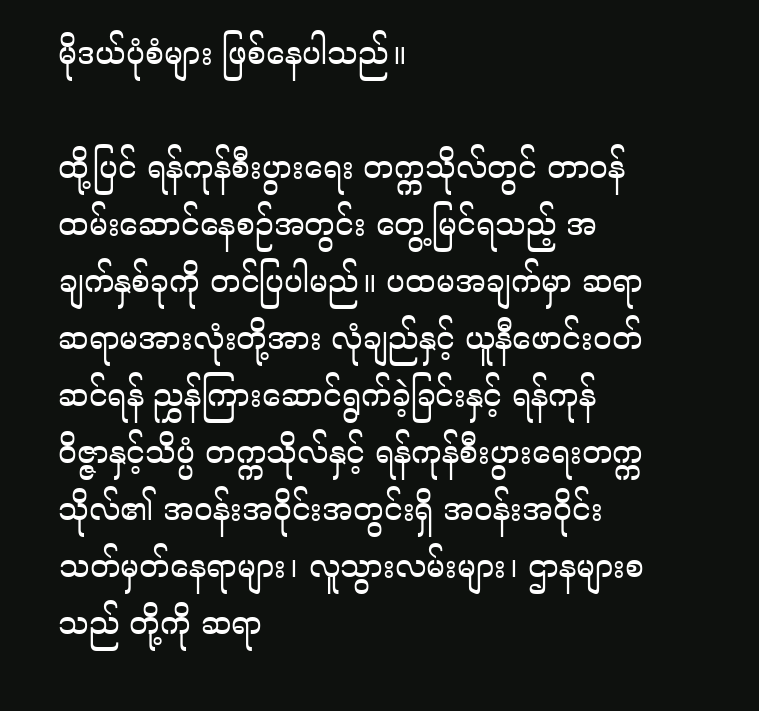မိုဒယ်ပုံစံများ ဖြစ်နေပါသည်။

ထို့ပြင် ရန်ကုန်စီးပွားရေး တက္ကသိုလ်တွင် တာဝန်ထမ်းဆောင်နေစဉ်အတွင်း တွေ့မြင်ရသည့် အချက်နှစ်ခုကို တင်ပြပါမည်။ ပထမအချက်မှာ ဆရာဆရာမအားလုံးတို့အား လုံချည်နှင့် ယူနီဖောင်းဝတ်ဆင်ရန် ညွှန်ကြားဆောင်ရွက်ခဲ့ခြင်းနှင့် ရန်ကုန်ဝိဇ္ဇာနှင့်သိပ္ပံ တက္ကသိုလ်နှင့် ရန်ကုန်စီးပွားရေးတက္ကသိုလ်၏ အဝန်းအဝိုင်းအတွင်းရှိ အဝန်းအဝိုင်းသတ်မှတ်နေရာများ၊ လူသွားလမ်းများ၊ ဌာနများစသည် တို့ကို ဆရာ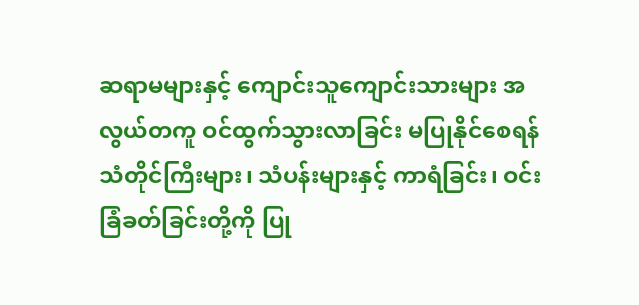ဆရာမများနှင့် ကျောင်းသူကျောင်းသားများ အလွယ်တကူ ဝင်ထွက်သွားလာခြင်း မပြုနိုင်စေရန် သံတိုင်ကြီးများ၊ သံပန်းများနှင့် ကာရံခြင်း၊ ဝင်းခြံခတ်ခြင်းတို့ကို ပြု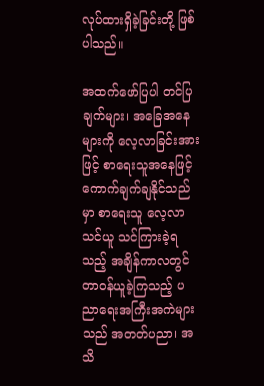လုပ်ထားရှိခဲ့ခြင်းတို့ ဖြစ်ပါသည်။

အထက်ဖော်ပြပါ တင်ပြချက်များ၊ အခြေအနေများကို လေ့လာခြင်းအားဖြင့် စာရေးသူအနေဖြင့် ကောက်ချက်ချနိုင်သည်မှာ စာရေးသူ လေ့လာ သင်ယူ သင်ကြားခဲ့ရသည့် အချိန်ကာလတွင် တာဝန်ယူခဲ့ကြသည့် ပညာရေးအကြီးအကဲများသည် အတတ်ပညာ၊ အသိ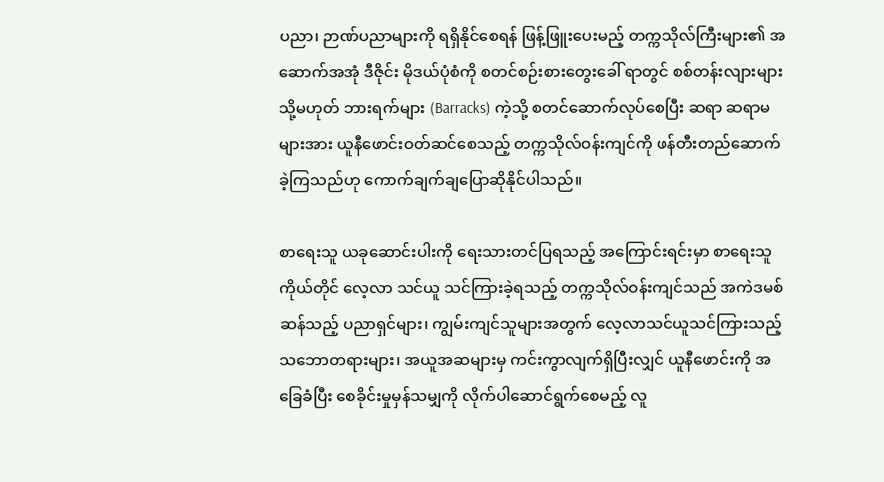ပညာ၊ ဉာဏ်ပညာများကို ရရှိနိုင်စေရန် ဖြန့်ဖြူးပေးမည့် တက္ကသိုလ်ကြီးများ၏ အဆောက်အအုံ ဒီဇိုင်း မိုဒယ်ပုံစံကို စတင်စဉ်းစားတွေးခေါ် ရာတွင် စစ်တန်းလျားများ သို့မဟုတ် ဘားရက်များ (Barracks) ကဲ့သို့ စတင်ဆောက်လုပ်စေပြီး ဆရာ ဆရာမများအား ယူနီဖောင်းဝတ်ဆင်စေသည့် တက္ကသိုလ်ဝန်းကျင်ကို ဖန်တီးတည်ဆောက်ခဲ့ကြသည်ဟု ကောက်ချက်ချပြောဆိုနိုင်ပါသည်။

စာရေးသူ ယခုဆောင်းပါးကို ရေးသားတင်ပြရသည့် အကြောင်းရင်းမှာ စာရေးသူကိုယ်တိုင် လေ့လာ သင်ယူ သင်ကြားခဲ့ရသည့် တက္ကသိုလ်ဝန်းကျင်သည် အကဲဒမစ်ဆန်သည့် ပညာရှင်များ၊ ကျွမ်းကျင်သူများအတွက် လေ့လာသင်ယူသင်ကြားသည့် သဘောတရားများ၊ အယူအဆများမှ ကင်းကွာလျက်ရှိပြီးလျှင် ယူနီဖောင်းကို အခြေခံပြီး စေခိုင်းမှုမှန်သမျှကို လိုက်ပါဆောင်ရွက်စေမည့် လူ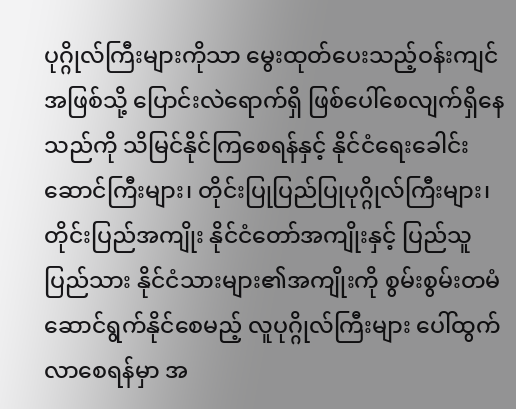ပုဂ္ဂိုလ်ကြီးများကိုသာ မွေးထုတ်ပေးသည့်ဝန်းကျင်အဖြစ်သို့ ပြောင်းလဲရောက်ရှိ ဖြစ်ပေါ်စေလျက်ရှိနေသည်ကို သိမြင်နိုင်ကြစေရန်နှင့် နိုင်ငံရေးခေါင်းဆောင်ကြီးများ၊ တိုင်းပြုပြည်ပြုပုဂ္ဂိုလ်ကြီးများ၊ တိုင်းပြည်အကျိုး နိုင်ငံတော်အကျိုးနှင့် ပြည်သူပြည်သား နိုင်ငံသားများ၏အကျိုးကို စွမ်းစွမ်းတမံ ဆောင်ရွက်နိုင်စေမည့် လူပုဂ္ဂိုလ်ကြီးများ ပေါ်ထွက်လာစေရန်မှာ အ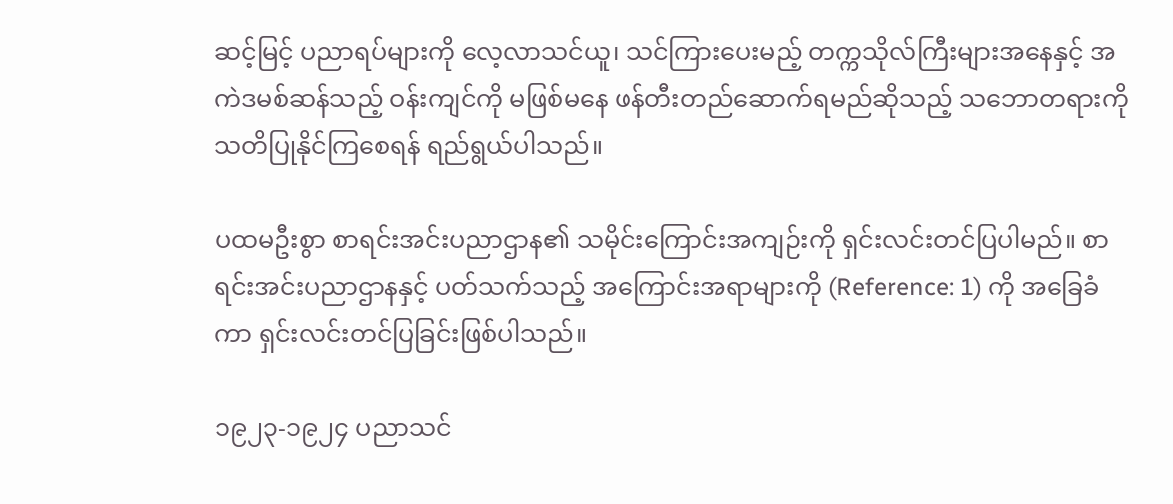ဆင့်မြင့် ပညာရပ်များကို လေ့လာသင်ယူ၊ သင်ကြားပေးမည့် တက္ကသိုလ်ကြီးများအနေနှင့် အကဲဒမစ်ဆန်သည့် ဝန်းကျင်ကို မဖြစ်မနေ ဖန်တီးတည်ဆောက်ရမည်ဆိုသည့် သဘောတရားကို သတိပြုနိုင်ကြစေရန် ရည်ရွယ်ပါသည်။

ပထမဦးစွာ စာရင်းအင်းပညာဌာန၏ သမိုင်းကြောင်းအကျဉ်းကို ရှင်းလင်းတင်ပြပါမည်။ စာရင်းအင်းပညာဌာနနှင့် ပတ်သက်သည့် အကြောင်းအရာများကို (Reference: 1) ကို အခြေခံကာ ရှင်းလင်းတင်ပြခြင်းဖြစ်ပါသည်။

၁၉၂၃-၁၉၂၄ ပညာသင်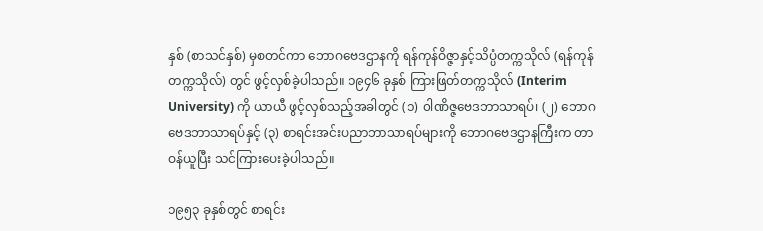နှစ် (စာသင်နှစ်) မှစတင်ကာ ဘောဂဗေဒဌာနကို ရန်ကုန်ဝိဇ္ဇာနှင့်သိပ္ပံတက္ကသိုလ် (ရန်ကုန်တက္ကသိုလ်) တွင် ဖွင့်လှစ်ခဲ့ပါသည်။ ၁၉၄၆ ခုနှစ် ကြားဖြတ်တက္ကသိုလ် (Interim University) ကို ယာယီ ဖွင့်လှစ်သည့်အခါတွင် (၁) ၀ါဏိဇ္ဇဗေဒဘာသာရပ်၊ (၂) ဘောဂဗေဒဘာသာရပ်နှင့် (၃) စာရင်းအင်းပညာဘာသာရပ်များကို ဘောဂဗေဒဌာနကြီးက တာဝန်ယူပြီး သင်ကြားပေးခဲ့ပါသည်။

၁၉၅၃ ခုနှစ်တွင် စာရင်း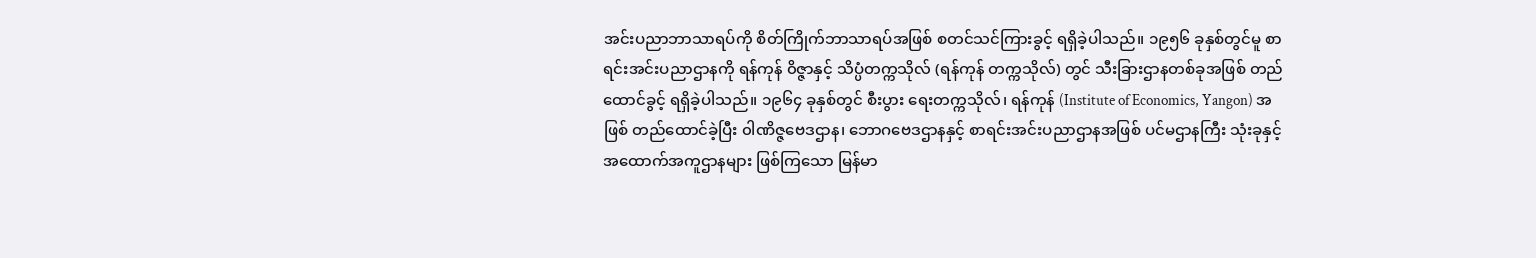အင်းပညာဘာသာရပ်ကို စိတ်ကြိုက်ဘာသာရပ်အဖြစ် စတင်သင်ကြားခွင့် ရရှိခဲ့ပါသည်။ ၁၉၅၆ ခုနှစ်တွင်မူ စာရင်းအင်းပညာဌာနကို ရန်ကုန် ၀ိဇ္ဇာနှင့် သိပ္ပံတက္ကသိုလ် (ရန်ကုန် တက္ကသိုလ်) တွင် သီးခြားဌာနတစ်ခုအဖြစ် တည်ထောင်ခွင့် ရရှိခဲ့ပါသည်။ ၁၉၆၄ ခုနှစ်တွင် စီးပွား ရေးတက္ကသိုလ်၊ ရန်ကုန် (Institute of Economics, Yangon) အဖြစ် တည်ထောင်ခဲ့ပြီး ၀ါဏိဇ္ဇဗေဒဌာန၊ ဘောဂဗေဒဌာနနှင့် စာရင်းအင်းပညာဌာနအဖြစ် ပင်မဌာနကြီး သုံးခုနှင့် အထောက်အကူဌာနများ ဖြစ်ကြသော မြန်မာ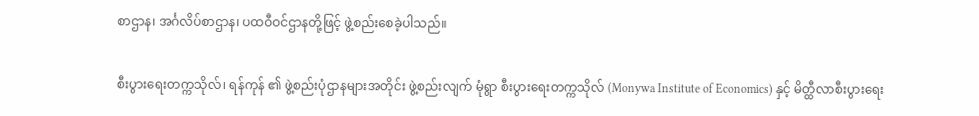စာဌာန၊ အင်္ဂလိပ်စာဌာန၊ ပထဝီဝင်ဌာနတို့ဖြင့် ဖွဲ့စည်းစေခဲ့ပါသည်။

စီးပွားရေးတက္ကသိုလ်၊ ရန်ကုန် ၏ ဖွဲ့စည်းပုံဌာနများအတိုင်း ဖွဲ့စည်းလျက် မုံရွာ စီးပွားရေးတက္ကသိုလ် (Monywa Institute of Economics) နှင့် မိတ္ထီလာစီးပွားရေး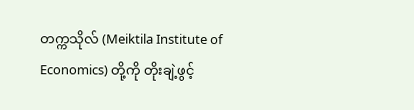တက္ကသိုလ် (Meiktila Institute of Economics) တို့ကို တိုးချဲ့ဖွင့်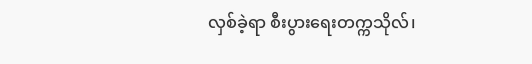လှစ်ခဲ့ရာ စီးပွားရေးတက္ကသိုလ်၊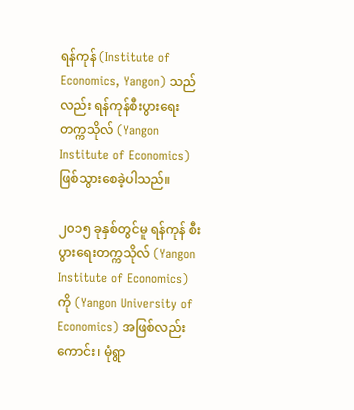ရန်ကုန် (Institute of Economics, Yangon) သည်လည်း ရန်ကုန်စီးပွားရေး တက္ကသိုလ် (Yangon Institute of Economics) ဖြစ်သွားစေခဲ့ပါသည်။

၂၀၁၅ ခုနှစ်တွင်မူ ရန်ကုန် စီးပွားရေးတက္ကသိုလ် (Yangon Institute of Economics) ကို (Yangon University of Economics) အဖြစ်လည်းကောင်း၊ မုံရွာ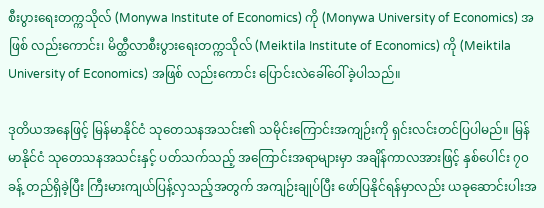စီးပွားရေးတက္ကသိုလ် (Monywa Institute of Economics) ကို (Monywa University of Economics) အဖြစ် လည်းကောင်း၊ မိတ္ထီလာစီးပွားရေးတက္ကသိုလ် (Meiktila Institute of Economics) ကို (Meiktila University of Economics) အဖြစ် လည်းကောင်း ပြောင်းလဲခေါ်ဝေါ်ခဲ့ပါသည်။

ဒုတိယအနေဖြင့် မြန်မာနိုင်ငံ သုတေသနအသင်း၏ သမိုင်းကြောင်းအကျဉ်းကို ရှင်းလင်းတင်ပြပါမည်။ မြန်မာနိုင်ငံ သုတေသနအသင်းနှင့် ပတ်သက်သည့် အကြောင်းအရာများမှာ အချိန်ကာလအားဖြင့် နှစ်ပေါင်း ၇၀ ခန့် တည်ရှိခဲ့ပြီး ကြီးမားကျယ်ပြန့်လှသည့်အတွက် အကျဉ်းချုပ်ပြီး ဖော်ပြနိုင်ရန်မှာလည်း ယခုဆောင်းပါးအ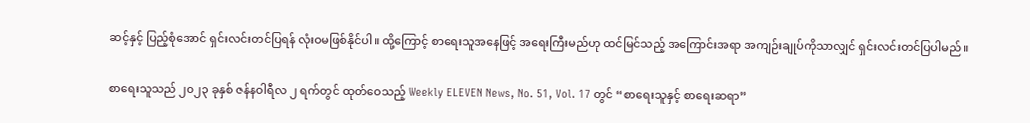ဆင့်နှင့် ပြည့်စုံအောင် ရှင်းလင်းတင်ပြရန် လုံးဝမဖြစ်နိုင်ပါ။ ထို့ကြောင့် စာရေးသူအနေဖြင့် အရေးကြီးမည်ဟု ထင်မြင်သည့် အကြောင်းအရာ အကျဉ်းချုပ်ကိုသာလျှင် ရှင်းလင်းတင်ပြပါမည်။

စာရေးသူသည် ၂၀၂၃ ခုနှစ် ဇန်နဝါရီလ ၂ ရက်တွင် ထုတ်ဝေသည့် Weekly ELEVEN News, No. 51, Vol. 17 တွင် “စာရေးသူနှင့် စာရေးဆရာ”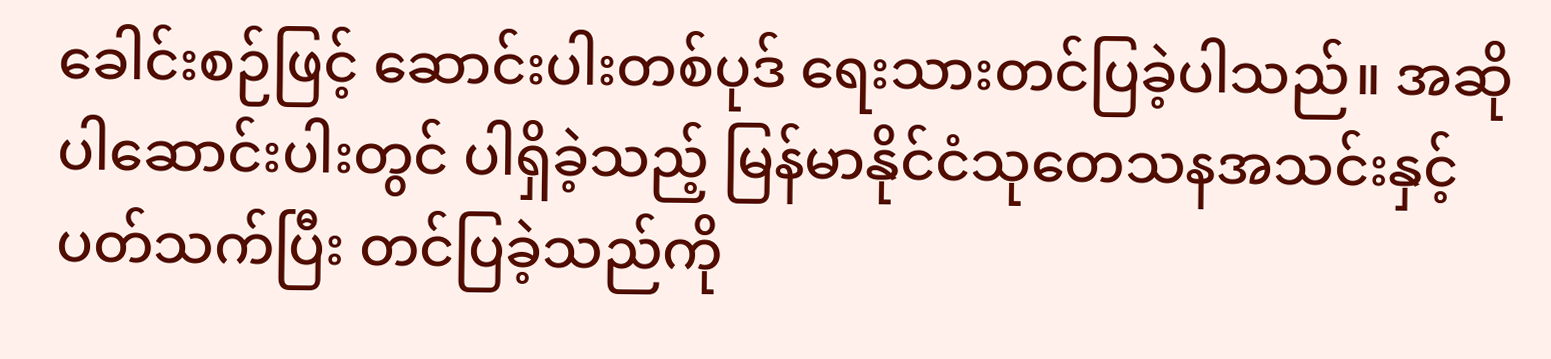ခေါင်းစဉ်ဖြင့် ဆောင်းပါးတစ်ပုဒ် ရေးသားတင်ပြခဲ့ပါသည်။ အဆိုပါဆောင်းပါးတွင် ပါရှိခဲ့သည့် မြန်မာနိုင်ငံသုတေသနအသင်းနှင့် ပတ်သက်ပြီး တင်ပြခဲ့သည်ကို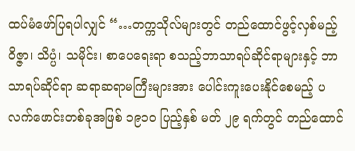ထပ်မံဖော်ပြရပါလျှင် “…တက္ကသိုလ်များတွင် တည်ထောင်ဖွင့်လှစ်မည့် ၀ိဇ္ဇာ၊ သိပ္ပံ၊ သမိုင်း၊ စာပေရေးရာ စသည့်ဘာသာရပ်ဆိုင်ရာများနှင့် ဘာသာရပ်ဆိုင်ရာ ဆရာဆရာမကြီးများအား ပေါင်းကူးပေးနိုင်စေမည့် ပလက်ဖောင်းတစ်ခုအဖြစ် ၁၉၁၀ ပြည့်နှစ် မတ် ၂၉ ရက်တွင် တည်ထောင်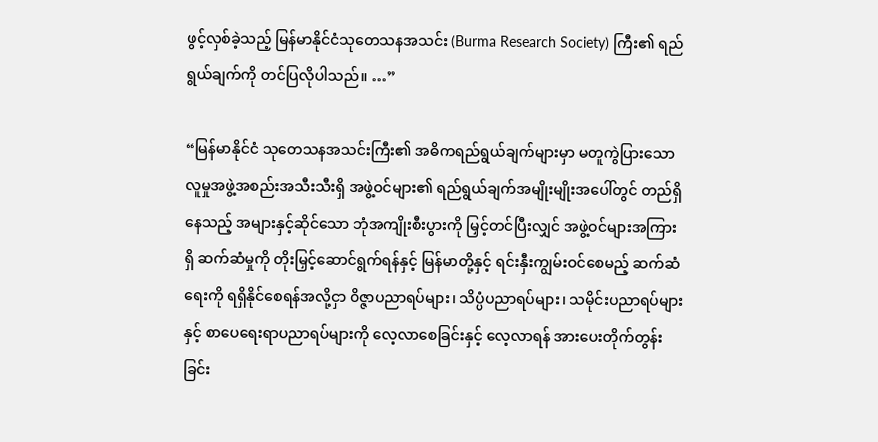ဖွင့်လှစ်ခဲ့သည့် မြန်မာနိုင်ငံသုတေသနအသင်း (Burma Research Society) ကြီး၏ ရည်ရွယ်ချက်ကို တင်ပြလိုပါသည်။ …”

“မြန်မာနိုင်ငံ သုတေသနအသင်းကြီး၏ အဓိကရည်ရွယ်ချက်များမှာ မတူကွဲပြားသော လူမှုအဖွဲ့အစည်းအသီးသီးရှိ အဖွဲ့ဝင်များ၏ ရည်ရွယ်ချက်အမျိုးမျိုးအပေါ်တွင် တည်ရှိနေသည့် အများနှင့်ဆိုင်သော ဘုံအကျိုးစီးပွားကို မြှင့်တင်ပြီးလျှင် အဖွဲ့ဝင်များအကြားရှိ ဆက်ဆံမှုကို တိုးမြှင့်ဆောင်ရွက်ရန်နှင့် မြန်မာတို့နှင့် ရင်းနှီးကျွမ်းဝင်စေမည့် ဆက်ဆံရေးကို ရရှိနိုင်စေရန်အလို့ငှာ ၀ိဇ္ဇာပညာရပ်များ၊ သိပ္ပံပညာရပ်များ၊ သမိုင်းပညာရပ်များနှင့် စာပေရေးရာပညာရပ်များကို လေ့လာစေခြင်းနှင့် လေ့လာရန် အားပေးတိုက်တွန်းခြင်း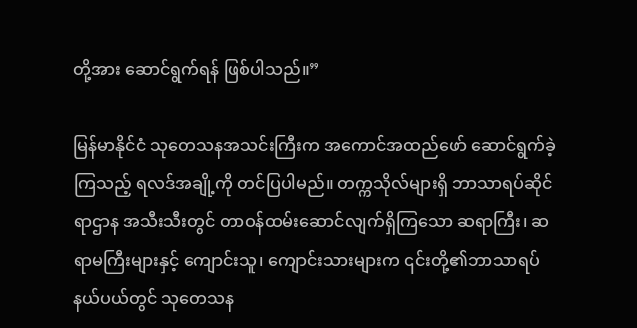တို့အား ဆောင်ရွက်ရန် ဖြစ်ပါသည်။”

မြန်မာနိုင်ငံ သုတေသနအသင်းကြီးက အကောင်အထည်ဖော် ဆောင်ရွက်ခဲ့ကြသည့် ရလဒ်အချို့ကို တင်ပြပါမည်။ တက္ကသိုလ်များရှိ ဘာသာရပ်ဆိုင်ရာဌာန အသီးသီးတွင် တာဝန်ထမ်းဆောင်လျက်ရှိကြသော ဆရာကြီး၊ ဆရာမကြီးများနှင့် ကျောင်းသူ၊ ကျောင်းသားများက ၎င်းတို့၏ဘာသာရပ်နယ်ပယ်တွင် သုတေသန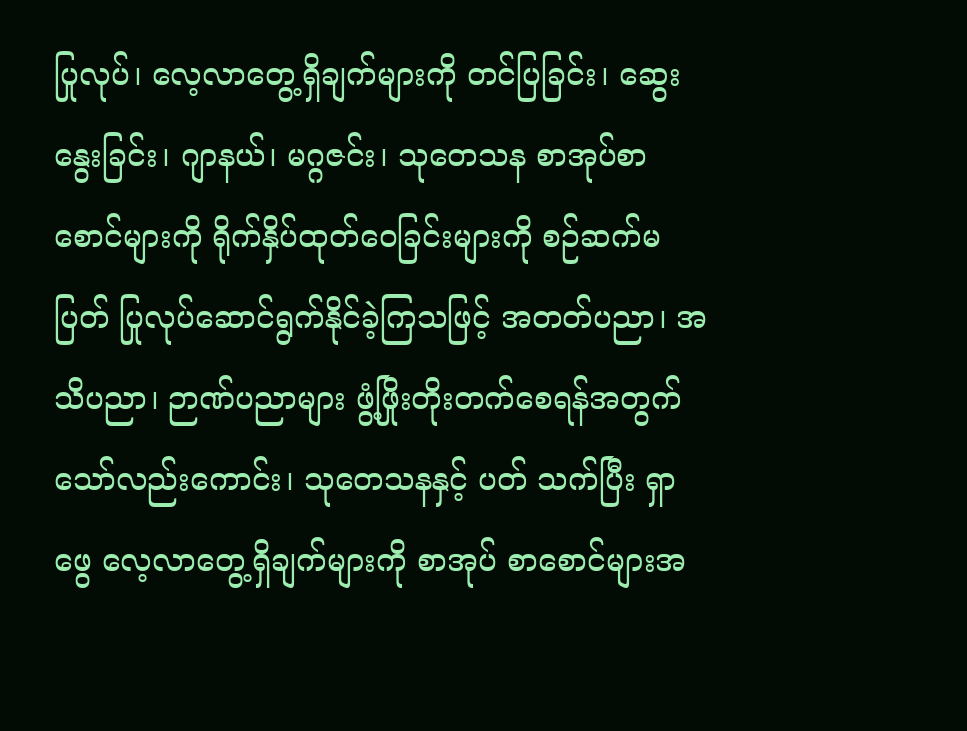ပြုလုပ်၊ လေ့လာတွေ့ရှိချက်များကို တင်ပြခြင်း၊ ဆွေးနွေးခြင်း၊ ဂျာနယ်၊ မဂ္ဂဇင်း၊ သုတေသန စာအုပ်စာစောင်များကို ရိုက်နှိပ်ထုတ်ဝေခြင်းများကို စဉ်ဆက်မပြတ် ပြုလုပ်ဆောင်ရွက်နိုင်ခဲ့ကြသဖြင့် အတတ်ပညာ၊ အသိပညာ၊ ဉာဏ်ပညာများ ဖွံ့ဖြိုးတိုးတက်စေရန်အတွက်သော်လည်းကောင်း၊ သုတေသနနှင့် ပတ် သက်ပြီး ရှာဖွေ လေ့လာတွေ့ရှိချက်များကို စာအုပ် စာစောင်များအ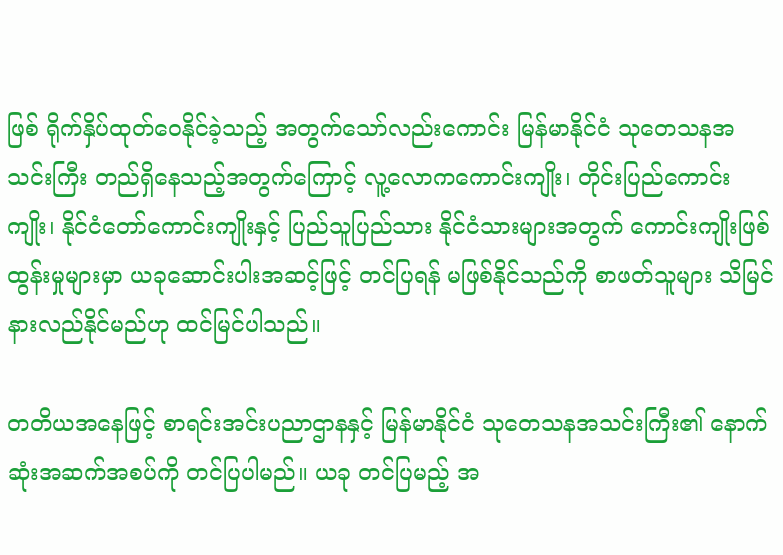ဖြစ် ရိုက်နှိပ်ထုတ်ဝေနိုင်ခဲ့သည့် အတွက်သော်လည်းကောင်း မြန်မာနိုင်ငံ သုတေသနအသင်းကြီး တည်ရှိနေသည့်အတွက်ကြောင့် လူ့လောကကောင်းကျိုး၊ တိုင်းပြည်ကောင်းကျိုး၊ နိုင်ငံတော်ကောင်းကျိုးနှင့် ပြည်သူပြည်သား နိုင်ငံသားများအတွက် ကောင်းကျိုးဖြစ်ထွန်းမှုများမှာ ယခုဆောင်းပါးအဆင့်ဖြင့် တင်ပြရန် မဖြစ်နိုင်သည်ကို စာဖတ်သူများ သိမြင်နားလည်နိုင်မည်ဟု ထင်မြင်ပါသည်။

တတိယအနေဖြင့် စာရင်းအင်းပညာဌာနနှင့် မြန်မာနိုင်ငံ သုတေသနအသင်းကြီး၏ နောက်ဆုံးအဆက်အစပ်ကို တင်ပြပါမည်။ ယခု တင်ပြမည့် အ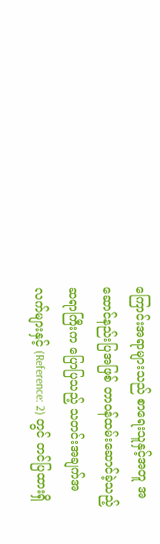ကြောင်းအရာများသည် စာရေးသူနှင့်အတူ အဆောင်နည်းပြအဖြစ် တာဝန်ထမ်းဆောင်ခဲ့သည့် ဆရာကြီးက ပြောပြသည့် သတင်းအချက်အလက်များနှင့် (Reference: 2) တွင် တင်ပြထားရှိ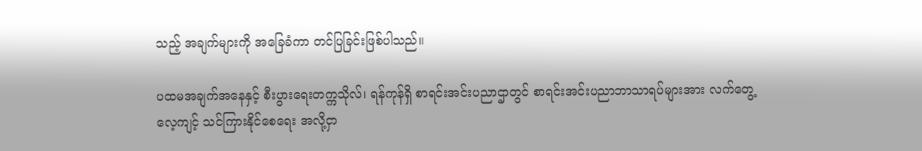သည့် အချက်များကို အခြေခံကာ တင်ပြခြင်းဖြစ်ပါသည်။

ပထမအချက်အနေနှင့် စီးပွားရေးတက္ကသိုလ်၊ ရန်ကုန်ရှိ စာရင်းအင်းပညာဌာတွင် စာရင်းအင်းပညာဘာသာရပ်များအား လက်တွေ့ လေ့ကျင့် သင်ကြားနိုင်စေရေး အလို့ငှာ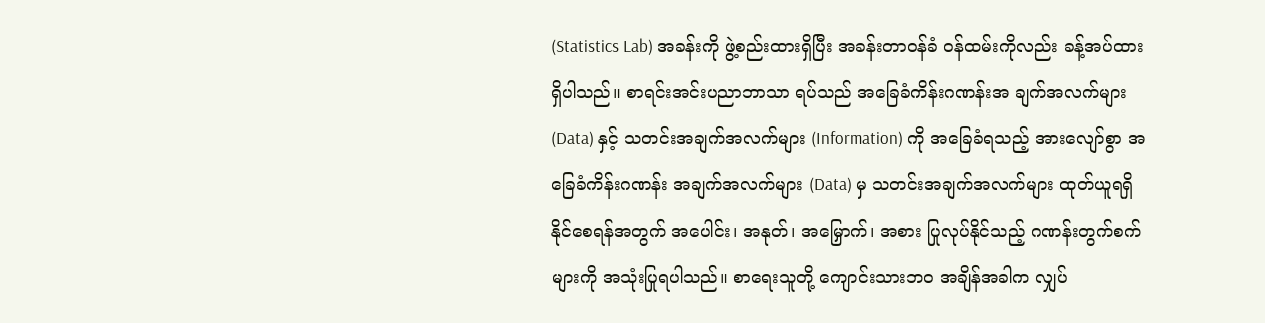(Statistics Lab) အခန်းကို ဖွဲ့စည်းထားရှိပြီး အခန်းတာဝန်ခံ ဝန်ထမ်းကိုလည်း ခန့်အပ်ထားရှိပါသည်။ စာရင်းအင်းပညာဘာသာ ရပ်သည် အခြေခံကိန်းဂဏန်းအ ချက်အလက်များ (Data) နှင့် သတင်းအချက်အလက်များ (Information) ကို အခြေခံရသည့် အားလျော်စွာ အခြေခံကိန်းဂဏန်း အချက်အလက်များ (Data) မှ သတင်းအချက်အလက်များ ထုတ်ယူရရှိနိုင်စေရန်အတွက် အပေါင်း၊ အနုတ်၊ အမြှောက်၊ အစား ပြုလုပ်နိုင်သည့် ဂဏန်းတွက်စက်များကို အသုံးပြုရပါသည်။ စာရေးသူတို့ ကျောင်းသားဘဝ အချိန်အခါက လျှပ်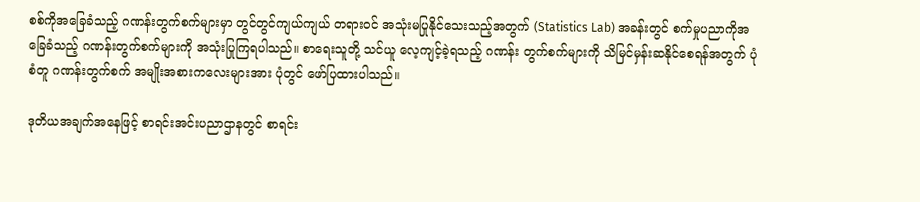စစ်ကိုအခြေခံသည့် ဂဏန်းတွက်စက်များမှာ တွင်တွင်ကျယ်ကျယ် တရားဝင် အသုံးမပြုနိုင်သေးသည့်အတွက် (Statistics Lab) အခန်းတွင် စက်မှုပညာကိုအခြေခံသည့် ဂဏန်းတွက်စက်များကို အသုံးပြုကြရပါသည်။ စာရေးသူတို့ သင်ယူ လေ့ကျင့်ခဲ့ရသည့် ဂဏန်း တွက်စက်များကို သိမြင်မှန်းဆနိုင်စေရန်အတွက် ပုံစံတူ ဂဏန်းတွက်စက် အမျိုးအစားကလေးများအား ပုံတွင် ဖော်ပြထားပါသည်။

ဒုတိယအချက်အနေဖြင့် စာရင်းအင်းပညာဌာနတွင် စာရင်း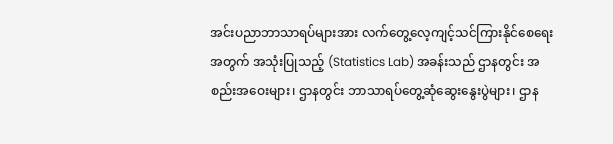အင်းပညာဘာသာရပ်များအား လက်တွေ့လေ့ကျင့်သင်ကြားနိုင်စေရေးအတွက် အသုံးပြုသည့် (Statistics Lab) အခန်းသည် ဌာနတွင်း အစည်းအဝေးများ၊ ဌာနတွင်း ဘာသာရပ်တွေ့ဆုံဆွေးနွေးပွဲများ၊ ဌာန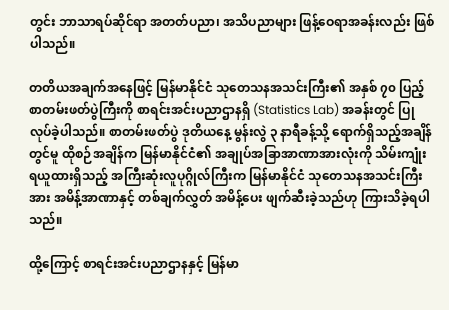တွင်း ဘာသာရပ်ဆိုင်ရာ အတတ်ပညာ၊ အသိပညာများ ဖြန့်ဝေရာအခန်းလည်း ဖြစ်ပါသည်။

တတိယအချက်အနေဖြင့် မြန်မာနိုင်ငံ သုတေသနအသင်းကြီး၏ အနှစ် ၇၀ ပြည့် စာတမ်းဖတ်ပွဲကြီးကို စာရင်းအင်းပညာဌာနရှိ (Statistics Lab) အခန်းတွင် ပြုလုပ်ခဲ့ပါသည်။ စာတမ်းဖတ်ပွဲ ဒုတိယနေ့ မွန်းလွဲ ၃ နာရီခန့်သို့ ရောက်ရှိသည့်အချိန်တွင်မူ ထိုစဉ်အချိန်က မြန်မာနိုင်ငံ၏ အချုပ်အခြာအာဏာအားလုံးကို သိမ်းကျုံးရယူထားရှိသည့် အကြီးဆုံးလူပုဂ္ဂိုလ်ကြီးက မြန်မာနိုင်ငံ သုတေသနအသင်းကြီးအား အမိန့်အာဏာနှင့် တစ်ချက်လွှတ် အမိန့်ပေး ဖျက်ဆီးခဲ့သည်ဟု ကြားသိခဲ့ရပါသည်။

ထို့ကြောင့် စာရင်းအင်းပညာဌာနနှင့် မြန်မာ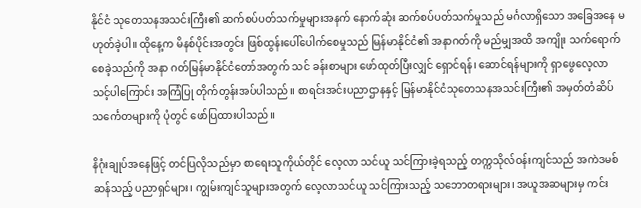နိုင်ငံ သုတေသနအသင်းကြီး၏ ဆက်စပ်ပတ်သက်မှုများအနက် နောက်ဆုံး ဆက်စပ်ပတ်သက်မှုသည် မင်္ဂလာရှိသော အခြေအနေ မဟုတ်ခဲ့ပါ။ ထိုနေ့က မိနစ်ပိုင်းအတွင်း ဖြစ်ထွန်းပေါ်ပေါက်စေမှုသည် မြန်မာနိုင်ငံ၏ အနာဂတ်ကို မည်မျှအထိ အကျိုး သက်ရောက်စေခဲ့သည်ကို အနာ ဂတ်မြန်မာနိုင်ငံတော်အတွက် သင် ခန်းစာများ ဖော်ထုတ်ပြီးလျှင် ရှောင်ရန်၊ ဆောင်ရန်များကို ရှာဖွေလေ့လာသင့်ပါကြောင်း အကြံပြု တိုက်တွန်းအပ်ပါသည်။ စာရင်းအင်းပညာဌာနနှင့် မြန်မာနိုင်ငံသုတေသနအသင်းကြီး၏ အမှတ်တံဆိပ် သင်္ကေတများကို ပုံတွင် ဖော်ပြထားပါသည်။

နိဂုံးချုပ်အနေဖြင့် တင်ပြလိုသည်မှာ စာရေးသူကိုယ်တိုင် လေ့လာ သင်ယူ သင်ကြားခဲ့ရသည့် တက္ကသိုလ်ဝန်းကျင်သည် အကဲဒမစ်ဆန်သည့် ပညာရှင်များ၊ ကျွမ်းကျင်သူများအတွက် လေ့လာသင်ယူ သင်ကြားသည့် သဘောတရားများ၊ အယူအဆများမှ ကင်း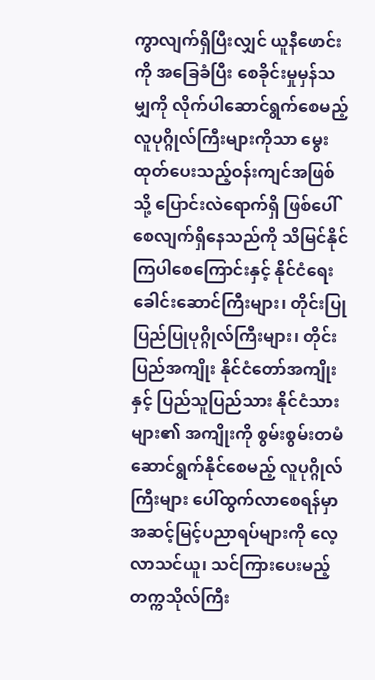ကွာလျက်ရှိပြီးလျှင် ယူနီဖောင်းကို အခြေခံပြီး စေခိုင်းမှုမှန်သမျှကို လိုက်ပါဆောင်ရွက်စေမည့် လူပုဂ္ဂိုလ်ကြီးများကိုသာ မွေးထုတ်ပေးသည့်ဝန်းကျင်အဖြစ်သို့ ပြောင်းလဲရောက်ရှိ ဖြစ်ပေါ်စေလျက်ရှိနေသည်ကို သိမြင်နိုင်ကြပါစေကြောင်းနှင့် နိုင်ငံရေးခေါင်းဆောင်ကြီးများ၊ တိုင်းပြုပြည်ပြုပုဂ္ဂိုလ်ကြီးများ၊ တိုင်းပြည်အကျိုး နိုင်ငံတော်အကျိုးနှင့် ပြည်သူပြည်သား နိုင်ငံသားများ၏ အကျိုးကို စွမ်းစွမ်းတမံ ဆောင်ရွက်နိုင်စေမည့် လူပုဂ္ဂိုလ်ကြီးများ ပေါ်ထွက်လာစေရန်မှာ အဆင့်မြင့်ပညာရပ်များကို လေ့လာသင်ယူ၊ သင်ကြားပေးမည့် တက္ကသိုလ်ကြီး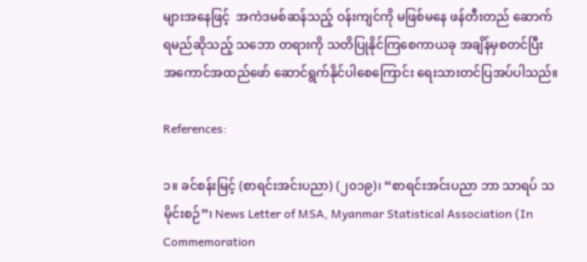များအနေဖြင့်  အကဲဒမစ်ဆန်သည့် ဝန်းကျင်ကို မဖြစ်မနေ ဖန်တီးတည် ဆောက်ရမည်ဆိုသည့် သဘော တရားကို သတိပြုနိုင်ကြစေကာယခု အချိန်မှစတင်ပြီး အကောင်အထည်ဖော် ဆောင်ရွက်နိုင်ပါစေကြောင်း ရေးသားတင်ပြအပ်ပါသည်။

References:

၁။ ခင်စန်းမြင့် (စာရင်းအင်းပညာ) (၂၀၁၉)၊ “စာရင်းအင်းပညာ ဘာ သာရပ် သမိုင်းစဉ်”၊ News Letter of MSA, Myanmar Statistical Association (In Commemoration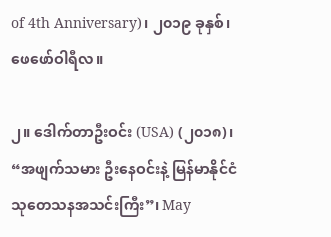of 4th Anniversary)၊ ၂၀၁၉ ခုနှစ်၊ ဖေဖော်ဝါရီလ။

၂။ ဒေါက်တာဦးဝင်း (USA) (၂၀၁၈)၊ “အဖျက်သမား ဦးနေဝင်းနဲ့ မြန်မာနိုင်ငံ သုတေသနအသင်းကြီး”၊ May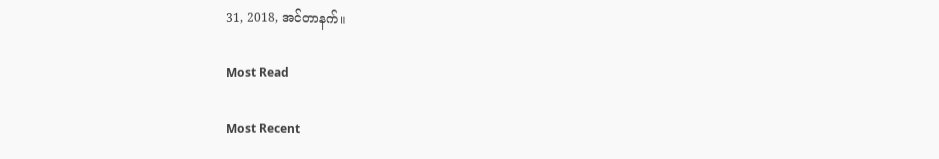31, 2018, အင်တာနက်။

Most Read

Most Recent